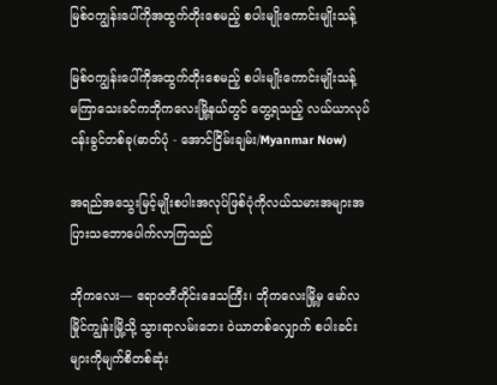မြစ်ဝကျွန်းပေါ်ကိုအထွက်တိုးစေမည့် စပါးမျိုးကောင်းမျိုးသန့်

မြစ်ဝကျွန်းပေါ်ကိုအထွက်တိုးစေမည့် စပါးမျိုးကောင်းမျိုးသန့်
မကြာသေးခင်ကဘိုကလေးမြို့နယ်တွင် တွေ့ရသည့် လယ်ယာလုပ်ငန်းခွင်တစ်ခု(ဓာတ်ပုံ - အောင်ငြိမ်းချမ်း/Myanmar Now)

အရည်အသွေးမြင့်မျိုးစပါးအလုပ်ဖြစ်ပုံကိုလယ်သမားအများအပြားသဘောပေါက်လာကြသည်

ဘိုကလေး— ဧရာဝတီတိုင်းဒေသကြီး၊ ဘိုကလေးမြို့မှ မော်လမြိုင်ကျွန်းမြို့သို့ သွားရာလမ်းဘေး ဝဲယာတစ်လျှောက် စပါးခင်းများကိုမျက်စိတစ်ဆုံး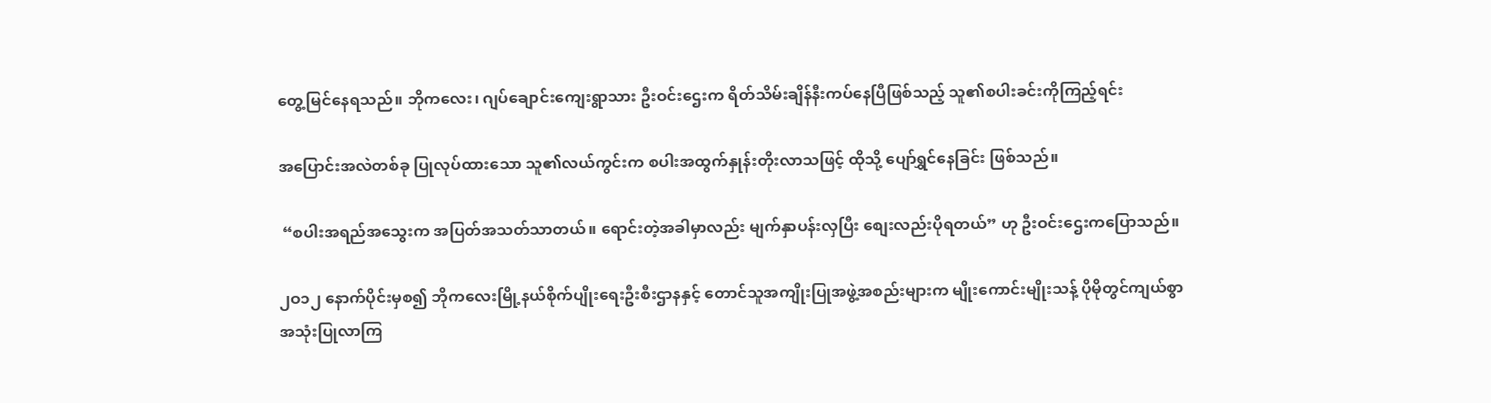တွေ့မြင်နေရသည်။ ဘိုကလေး၊ ဂျပ်ချောင်းကျေးရွာသား ဦးဝင်းဌေးက ရိတ်သိမ်းချိန်နီးကပ်နေပြီဖြစ်သည့် သူ၏စပါးခင်းကိုကြည့်ရင်း

အပြောင်းအလဲတစ်ခု ပြုလုပ်ထားသော သူ၏လယ်ကွင်းက စပါးအထွက်နှုန်းတိုးလာသဖြင့် ထိုသို့ ပျော်ရွှင်နေခြင်း ဖြစ်သည်။

 “စပါးအရည်အသွေးက အပြတ်အသတ်သာတယ်။ ရောင်းတဲ့အခါမှာလည်း မျက်နှာပန်းလှပြီး စျေးလည်းပိုရတယ်” ဟု ဦးဝင်းဌေးကပြောသည်။

၂ဝ၁၂ နောက်ပိုင်းမှစ၍ ဘိုကလေးမြို့နယ်စိုက်ပျိုးရေးဦးစီးဌာနနှင့် တောင်သူအကျိုးပြုအဖွဲ့အစည်းများက မျိုးကောင်းမျိုးသန့် ပိုမိုတွင်ကျယ်စွာ အသုံးပြုလာကြ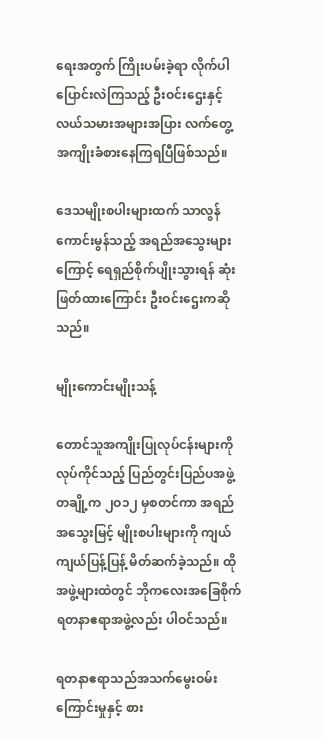ရေးအတွက် ကြိုးပမ်းခဲ့ရာ လိုက်ပါပြောင်းလဲကြသည့် ဦးဝင်းဌေးနှင့် လယ်သမားအများအပြား လက်တွေ့အကျိုးခံစားနေကြရပြီဖြစ်သည်။

ဒေသမျိုးစပါးများထက် သာလွန်ကောင်းမွန်သည့် အရည်အသွေးများကြောင့် ရေရှည်စိုက်ပျိုးသွားရန် ဆုံးဖြတ်ထားကြောင်း ဦးဝင်းဌေးကဆိုသည်။

မျိုးကောင်းမျိုးသန့်

တောင်သူအကျိုးပြုလုပ်ငန်းများကို လုပ်ကိုင်သည့် ပြည်တွင်းပြည်ပအဖွဲ့တချို့က ၂ဝ၁၂ မှစတင်ကာ အရည်အသွေးမြင့် မျိုးစပါးများကို ကျယ်ကျယ်ပြန့်ပြန့် မိတ်ဆက်ခဲ့သည်။ ထိုအဖွဲ့များထဲတွင် ဘိုကလေးအခြေစိုက် ရတနာဧရာအဖွဲ့လည်း ပါဝင်သည်။

ရတနာဧရာသည်အသက်မွေးဝမ်းကြောင်းမှုနှင့် စား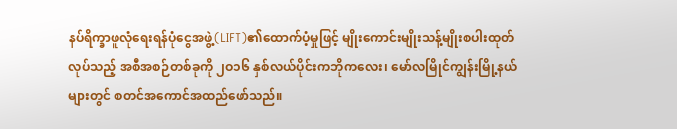နပ်ရိက္ခာဖူလုံရေးရန်ပုံငွေအဖွဲ့(LIFT)၏ထောက်ပံ့မှုဖြင့် မျိုးကောင်းမျိုးသန့်မျိုးစပါးထုတ်လုပ်သည့် အစီအစဉ်တစ်ခုကို ၂ဝ၁၆ နှစ်လယ်ပိုင်းကဘိုကလေး၊ မော်လမြိုင်ကျွန်းမြို့နယ်များတွင် စတင်အကောင်အထည်ဖော်သည်။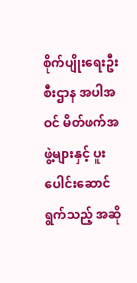စိုက်ပျိုးရေးဦးစီးဌာန အပါအဝင် မိတ်ဖက်အဖွဲ့များနှင့် ပူးပေါင်းဆောင်ရွက်သည့် အဆို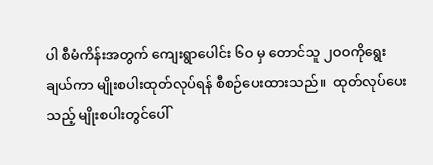ပါ စီမံကိန်းအတွက် ကျေးရွာပေါင်း ၆ဝ မှ တောင်သူ ၂ဝဝကိုရွေးချယ်ကာ မျိုးစပါးထုတ်လုပ်ရန် စီစဉ်ပေးထားသည်။  ထုတ်လုပ်ပေးသည့် မျိုးစပါးတွင်ပေါ်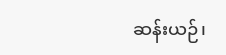ဆန်းယဉ်၊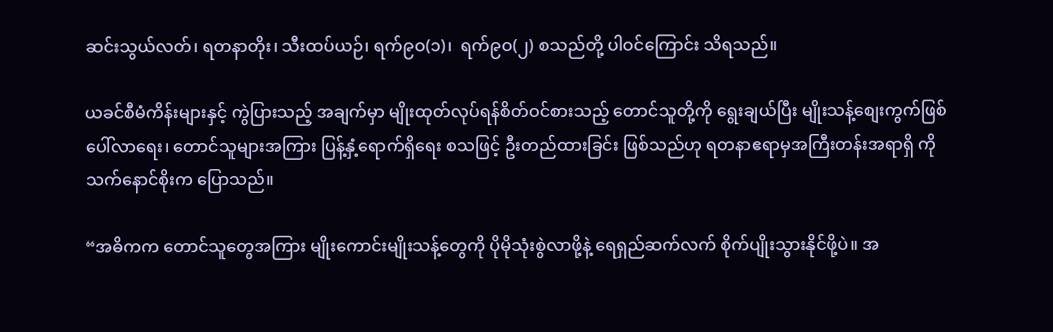ဆင်းသွယ်လတ်၊ ရတနာတိုး၊ သီးထပ်ယဉ်၊ ရက်၉ဝ(၁)၊  ရက်၉ဝ(၂) စသည်တို့ ပါဝင်ကြောင်း သိရသည်။

ယခင်စီမံကိန်းများနှင့် ကွဲပြားသည့် အချက်မှာ မျိုးထုတ်လုပ်ရန်စိတ်ဝင်စားသည့် တောင်သူတို့ကို ရွေးချယ်ပြီး မျိုးသန့်စျေးကွက်ဖြစ်ပေါ်လာရေး၊ တောင်သူများအကြား ပြန့်နှံ့ရောက်ရှိရေး စသဖြင့် ဦးတည်ထားခြင်း ဖြစ်သည်ဟု ရတနာဧရာမှအကြီးတန်းအရာရှိ ကိုသက်နောင်စိုးက ပြောသည်။

“အဓိကက တောင်သူတွေအကြား မျိုးကောင်းမျိုးသန့်တွေကို ပိုမိုသုံးစွဲလာဖို့နဲ့ ရေရှည်ဆက်လက် စိုက်ပျိုးသွားနိုင်ဖို့ပဲ။ အ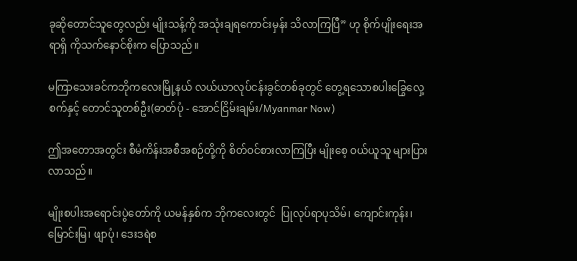ခုဆိုတောင်သူတွေလည်း မျိုးသန့်ကို အသုံးချရကောင်းမှန်း သိလာကြပြီ” ဟု စိုက်ပျိုးရေးအရာရှိ ကိုသက်နောင်စိုးက ပြောသည်။

မကြာသေးခင်ကဘိုကလေးမြို့နယ် လယ်ယာလုပ်ငန်းခွင်တစ်ခုတွင် တွေ့ရသောစပါးခြွေလှေ့စက်နှင့် တောင်သူတစ်ဦး(ဓာတ်ပုံ - အောင်ငြိမ်းချမ်း/Myanmar Now)

ဤအတောအတွင်း စီမံကိန်းအစီအစဉ်တို့ကို စိတ်ဝင်စားလာကြပြီး မျိုးစေ့ ဝယ်ယူသူ များပြားလာသည်။

မျိုးစပါးအရောင်းပွဲတော်ကို ယမန်နှစ်က ဘိုကလေးတွင်  ပြုလုပ်ရာပုသိမ်၊ ကျောင်းကုန်း၊ မြောင်းမြ၊ ဖျာပုံ၊ ဒေးဒရဲစ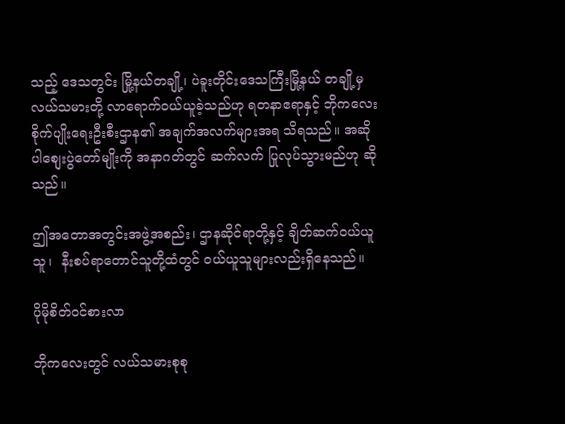သည့် ဒေသတွင်း မြို့နယ်တချို့၊ ပဲခူးတိုင်းဒေသကြီးမြို့နယ် တချို့မှ လယ်သမားတို့ လာရောက်ဝယ်ယူခဲ့သည်ဟု ရတနာဧရာနှင့် ဘိုကလေးစိုက်ပျိုးရေးဦးစီးဌာန၏ အချက်အလက်များအရ သိရသည်။ အဆိုပါစျေးပွဲတော်မျိုးကို အနာဂတ်တွင် ဆက်လက် ပြုလုပ်သွားမည်ဟု ဆိုသည်။

ဤအတောအတွင်းအဖွဲ့အစည်း၊ ဌာနဆိုင်ရာတို့နှင့် ချိတ်ဆက်ဝယ်ယူသူ၊  နီးစပ်ရာတောင်သူတို့ထံတွင် ဝယ်ယူသူများလည်းရှိနေသည်။

ပိုမိုစိတ်ဝင်စားလာ

ဘိုကလေးတွင် လယ်သမားစုစု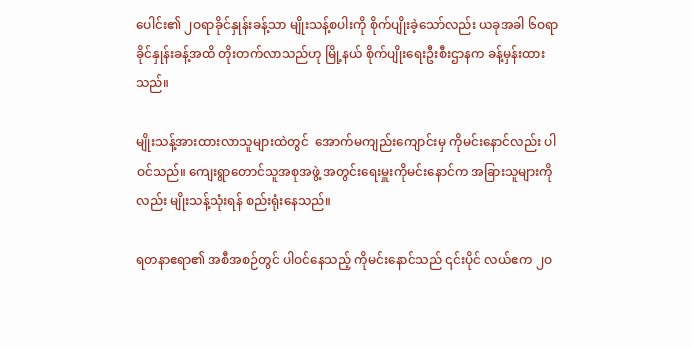ပေါင်း၏ ၂ဝရာခိုင်နှုန်းခန့်သာ မျိုးသန့်စပါးကို စိုက်ပျိုးခဲ့သော်လည်း ယခုအခါ ၆ဝရာခိုင်နှုန်းခန့်အထိ တိုးတက်လာသည်ဟု မြို့နယ် စိုက်ပျိုးရေးဦးစီးဌာနက ခန့်မှန်းထားသည်။

မျိုးသန့်အားထားလာသူများထဲတွင်  အောက်မကျည်းကျောင်းမှ ကိုမင်းနောင်လည်း ပါဝင်သည်။ ကျေးရွာတောင်သူအစုအဖွဲ့ အတွင်းရေးမှူးကိုမင်းနောင်က အခြားသူများကိုလည်း မျိုးသန့်သုံးရန် စည်းရုံးနေသည်။

ရတနာဧရာ၏ အစီအစဉ်တွင် ပါဝင်နေသည့် ကိုမင်းနောင်သည် ၎င်းပိုင် လယ်ဧက ၂ဝ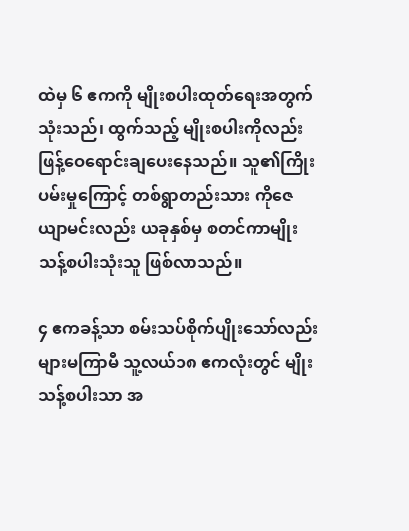ထဲမှ ၆ ဧကကို မျိုးစပါးထုတ်ရေးအတွက် သုံးသည်၊ ထွက်သည့် မျိုးစပါးကိုလည်း ဖြန့်ဝေရောင်းချပေးနေသည်။ သူ၏ကြိုးပမ်းမှုကြောင့် တစ်ရွာတည်းသား ကိုဇေယျာမင်းလည်း ယခုနှစ်မှ စတင်ကာမျိုးသန့်စပါးသုံးသူ ဖြစ်လာသည်။

၄ ဧကခန့်သာ စမ်းသပ်စိုက်ပျိုးသော်လည်း များမကြာမီ သူ့လယ်၁၈ ဧကလုံးတွင် မျိုးသန့်စပါးသာ အ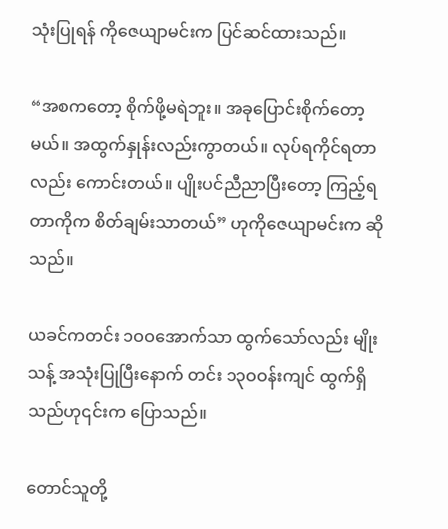သုံးပြုရန် ကိုဇေယျာမင်းက ပြင်ဆင်ထားသည်။

“အစကတော့ စိုက်ဖို့မရဲဘူး။ အခုပြောင်းစိုက်တော့မယ်။ အထွက်နှုန်းလည်းကွာတယ်။ လုပ်ရကိုင်ရတာလည်း ကောင်းတယ်။ ပျိုးပင်ညီညာပြီးတော့ ကြည့်ရတာကိုက စိတ်ချမ်းသာတယ်” ဟုကိုဇေယျာမင်းက ဆိုသည်။

ယခင်ကတင်း ၁ဝဝအောက်သာ ထွက်သော်လည်း မျိုးသန့် အသုံးပြုပြီးနောက် တင်း ၁၃ဝဝန်းကျင် ထွက်ရှိသည်ဟု၎င်းက ပြောသည်။

တောင်သူတို့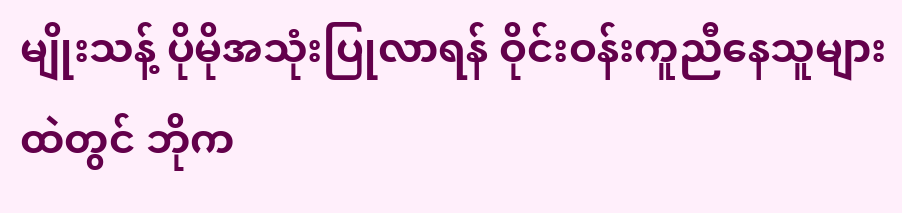မျိုးသန့် ပိုမိုအသုံးပြုလာရန် ဝိုင်းဝန်းကူညီနေသူများထဲတွင် ဘိုက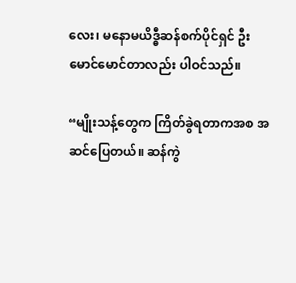လေး၊ မနောမယိဒ္ဓီဆန်စက်ပိုင်ရှင် ဦးမောင်မောင်တာလည်း ပါဝင်သည်။

“မျိုးသန့်တွေက ကြိတ်ခွဲရတာကအစ အဆင်ပြေတယ်။ ဆန်ကွဲ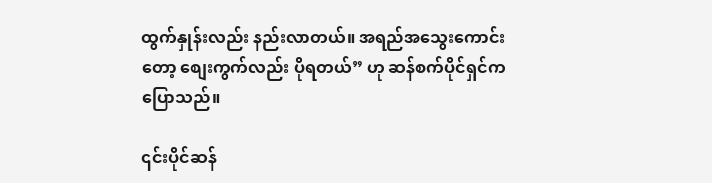ထွက်နှုန်းလည်း နည်းလာတယ်။ အရည်အသွေးကောင်းတော့ စျေးကွက်လည်း ပိုရတယ်” ဟု ဆန်စက်ပိုင်ရှင်က ပြောသည်။

၎င်းပိုင်ဆန်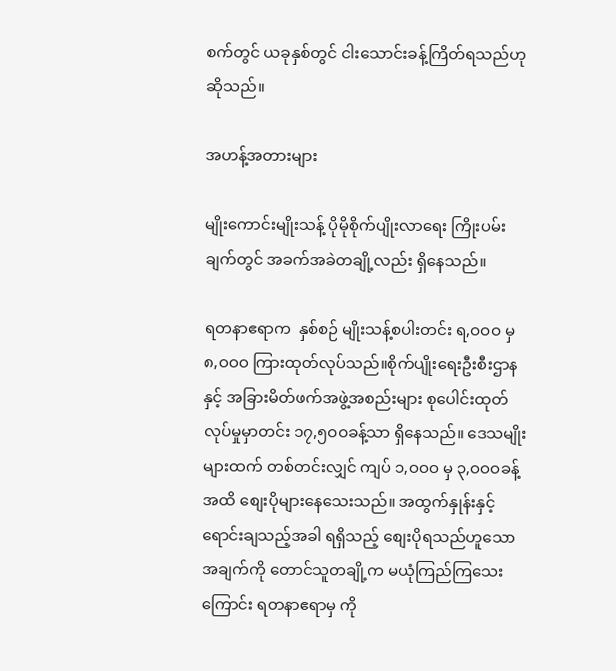စက်တွင် ယခုနှစ်တွင် ငါးသောင်းခန့်ကြိတ်ရသည်ဟု ဆိုသည်။

အဟန့်အတားများ

မျိုးကောင်းမျိုးသန့် ပိုမိုစိုက်ပျိုးလာရေး ကြိုးပမ်းချက်တွင် အခက်အခဲတချို့လည်း ရှိနေသည်။

ရတနာဧရာက  နှစ်စဉ် မျိုးသန့်စပါးတင်း ရ,ဝဝဝ မှ ၈,ဝဝဝ ကြားထုတ်လုပ်သည်။စိုက်ပျိုးရေးဦးစီးဌာနနှင့် အခြားမိတ်ဖက်အဖွဲ့အစည်းများ စုပေါင်းထုတ်လုပ်မှုမှာတင်း ၁၇,၅ဝဝခန့်သာ ရှိနေသည်။ ဒေသမျိုးများထက် တစ်တင်းလျှင် ကျပ် ၁,ဝဝဝ မှ ၃,ဝဝဝခန့်အထိ စျေးပိုများနေသေးသည်။ အထွက်နှုန်းနှင့် ရောင်းချသည့်အခါ ရရှိသည့် စျေးပိုရသည်ဟူသောအချက်ကို တောင်သူတချို့က မယုံကြည်ကြသေးကြောင်း ရတနာဧရာမှ ကို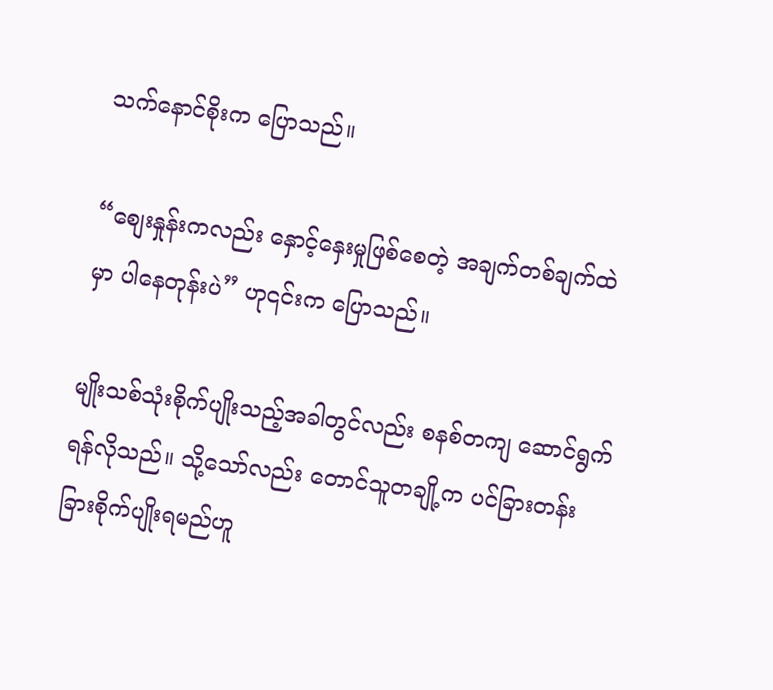သက်နောင်စိုးက ပြောသည်။

“စျေးနှုန်းကလည်း နှောင့်နှေးမှုဖြစ်စေတဲ့ အချက်တစ်ချက်ထဲမှာ ပါနေတုန်းပဲ” ဟု၎င်းက ပြောသည်။

မျိုးသစ်သုံးစိုက်ပျိုးသည့်အခါတွင်လည်း စနစ်တကျ ဆောင်ရွက်ရန်လိုသည်။ သို့သော်လည်း တောင်သူတချို့က ပင်ခြားတန်းခြားစိုက်ပျိုးရမည်ဟူ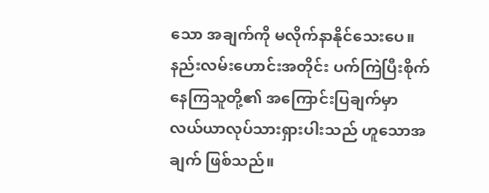သော အချက်ကို မလိုက်နာနိုင်သေးပေ။ နည်းလမ်းဟောင်းအတိုင်း ပက်ကြဲပြီးစိုက်နေကြသူတို့၏ အကြောင်းပြချက်မှာ လယ်ယာလုပ်သားရှားပါးသည် ဟူသောအချက် ဖြစ်သည်။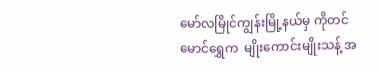မော်လမြိုင်ကျွန်းမြို့နယ်မှ ကိုတင်မောင်ရွှေက  မျိုးကောင်းမျိုးသန့် အ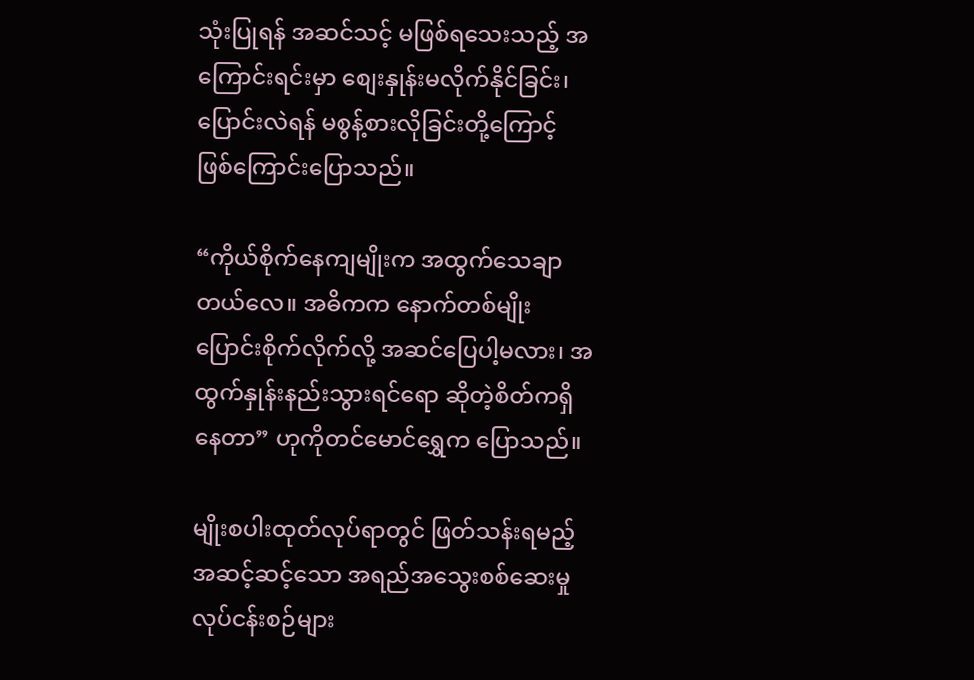သုံးပြုရန် အဆင်သင့် မဖြစ်ရသေးသည့် အကြောင်းရင်းမှာ စျေးနှုန်းမလိုက်နိုင်ခြင်း၊ ပြောင်းလဲရန် မစွန့်စားလိုခြင်းတို့ကြောင့် ဖြစ်ကြောင်းပြောသည်။

“ကိုယ်စိုက်နေကျမျိုးက အထွက်သေချာတယ်လေ။ အဓိကက နောက်တစ်မျိုးပြောင်းစိုက်လိုက်လို့ အဆင်ပြေပါ့မလား၊ အထွက်နှုန်းနည်းသွားရင်ရော ဆိုတဲ့စိတ်ကရှိနေတာ” ဟုကိုတင်မောင်ရွှေက ပြောသည်။

မျိုးစပါးထုတ်လုပ်ရာတွင် ဖြတ်သန်းရမည့် အဆင့်ဆင့်သော အရည်အသွေးစစ်ဆေးမှု လုပ်ငန်းစဉ်များ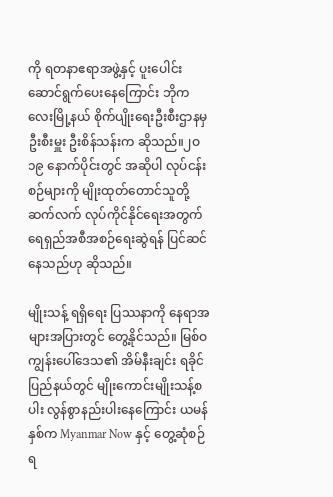ကို ရတနာဧရာအဖွဲ့နှင့် ပူးပေါင်းဆောင်ရွက်ပေးနေကြောင်း ဘိုကလေးမြို့နယ် စိုက်ပျိုးရေးဦးစီးဌာနမှ ဦးစီးမှူး ဦးစိန်သန်းက ဆိုသည်။၂ဝ၁၉ နောက်ပိုင်းတွင် အဆိုပါ လုပ်ငန်းစဉ်များကို မျိုးထုတ်တောင်သူတို့ ဆက်လက် လုပ်ကိုင်နိုင်ရေးအတွက် ရေရှည်အစီအစဉ်ရေးဆွဲရန် ပြင်ဆင်နေသည်ဟု ဆိုသည်။

မျိုးသန့် ရရှိရေး ပြဿနာကို နေရာအများအပြားတွင် တွေ့နိုင်သည်။ မြစ်ဝကျွန်းပေါ်ဒေသ၏ အိမ်နီးချင်း ရခိုင်ပြည်နယ်တွင် မျိုးကောင်းမျိုးသန့်စပါး လွန်စွာနည်းပါးနေကြောင်း ယမန်နှစ်က Myanmar Now နှင့် တွေ့ဆုံစဉ် ရ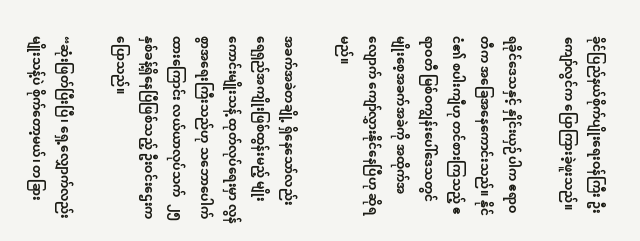ခိုင်ပြည်နယ်စိုက်ပျိုးရေးဝန်ကြီး ဦးကျော်လွင်က ပြောကြားခဲ့ဖူးသည်။

ရခိုင်ဒေသနှင့် နှိုင်းယှဉ်ပါက ဧရာဝတီက အခြေအနေကောင်းသည်။ နိုင်ငံ၏ စပါးကျီဟု တင်စားကြသည့် ဧရာဝတီ မြစ်ဝကျွန်းပေါ်ဒေသတွင် မျိုးစေ့အခက်အခဲကို အထိုက်အလျောက် ကျော်လွှားနိုင်နေပြီဟု ဆိုရမည်။

အခက်အခဲတချို့ ရှိနေသော်လည်း ရေရှည်အကျိုးဖြစ်ထွန်းမည့် မျိုးကောင်းမျိုးသန့် ထုတ်လုပ်ရေးမှာ လွန်စွာအရေးကြီးသည်ဟု သဘောပေါက်ထားကြောင်း လယ်ယာလုပ်သက်  ၂၅ နှစ်ခန့်ရှိနေပြီဖြစ်သည့် ဦးဝင်းဌေးက ပြောသည်။

“ဆုံးဖြတ်ပြီးပြီ၊ ရှေ့လျှောက်လည်း မျိုးသန့်ပဲ စိုက်တော့မယ်၊ တခြား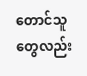တောင်သူတွေလည်း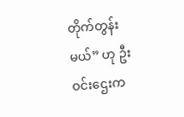တိုက်တွန်းမယ်” ဟု ဦးဝင်းဌေးက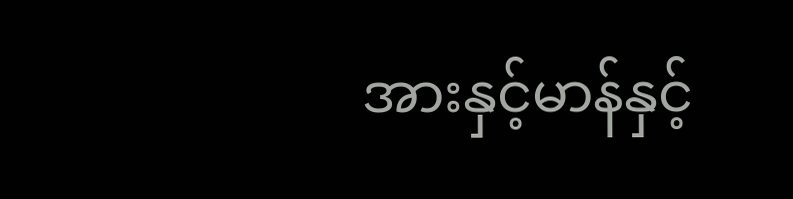အားနှင့်မာန်နှင့်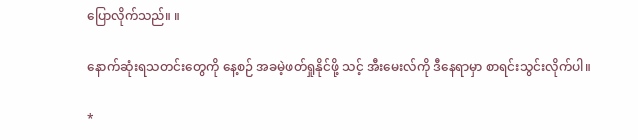ပြောလိုက်သည်။ ။

နောက်ဆုံးရသတင်းတွေကို နေ့စဉ် အခမဲ့ဖတ်ရှုနိုင်ဖို့ သင့် အီးမေးလ်ကို ဒီနေရာမှာ စာရင်းသွင်းလိုက်ပါ။

*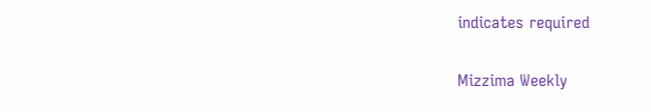indicates required

Mizzima Weekly